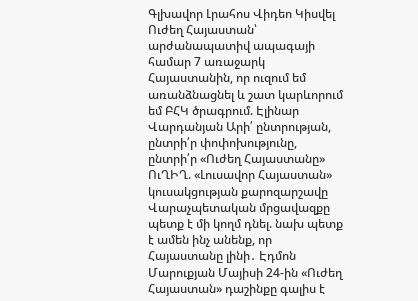Գլխավոր Լրահոս Վիդեո Կիսվել
Ուժեղ Հայաստան՝ արժանապատիվ ապագայի համար 7 առաջարկ Հայաստանին, որ ուզում եմ առանձնացնել և շատ կարևորում եմ ԲՀԿ ծրագրում. Էլինար Վարդանյան Արի՛ ընտրության, ընտրի՛ր փոփոխությունը, ընտրի՛ր «Ուժեղ Հայաստանը» ՈւՂԻՂ. «Լուսավոր Հայաստան» կուսակցության քարոզարշավը Վարաչպետական մրցավազքը պետք է մի կողմ դնել. նախ պետք է ամեն ինչ անենք, որ Հայաստանը լինի․ Էդմոն Մարուքյան Մայիսի 24-ին «Ուժեղ Հայաստան» դաշինքը գալիս է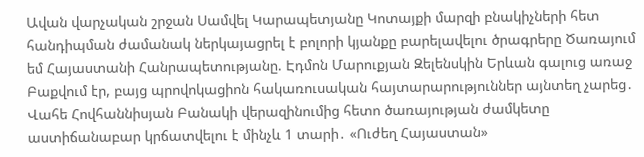Ավան վարչական շրջան Սամվել Կարապետյանը Կոտայքի մարզի բնակիչների հետ հանդիպման ժամանակ ներկայացրել է բոլորի կյանքը բարելավելու ծրագրերը Ծառայում եմ Հայաստանի Հանրապետությանը. Էդմոն Մարուքյան Զելենսկին Երևան գալուց առաջ Բաքվում էր, բայց պրովոկացիոն հակառուսական հայտարարություններ այնտեղ չարեց․ Վահե Հովհաննիսյան Բանակի վերազինումից հետո ծառայության ժամկետը աստիճանաբար կրճատվելու է մինչև 1 տարի․ «Ուժեղ Հայաստան»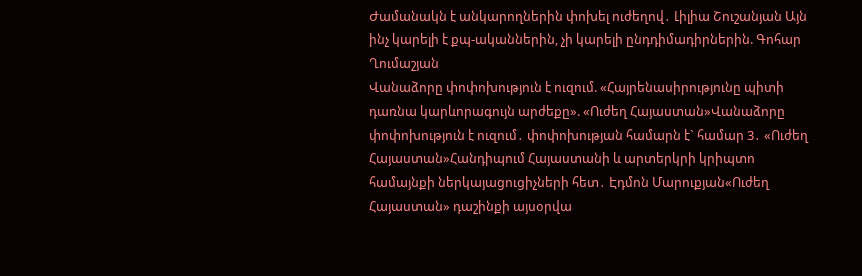Ժամանակն է անկարողներին փոխել ուժեղով․ Լիլիա Շուշանյան Այն ինչ կարելի է քպ-ականներին, չի կարելի ընդդիմադիրներին. Գոհար Ղումաշյան
Վանաձորը փոփոխություն է ուզում. «Հայրենասիրությունը պիտի դառնա կարևորագույն արժեքը». «Ուժեղ Հայաստան»Վանաձորը փոփոխություն է ուզում․ փոփոխության համարն է` համար 3․ «Ուժեղ Հայաստան»Հանդիպում Հայաստանի և արտերկրի կրիպտո համայնքի ներկայացուցիչների հետ․ Էդմոն Մարուքյան«Ուժեղ Հայաստան» դաշինքի այսօրվա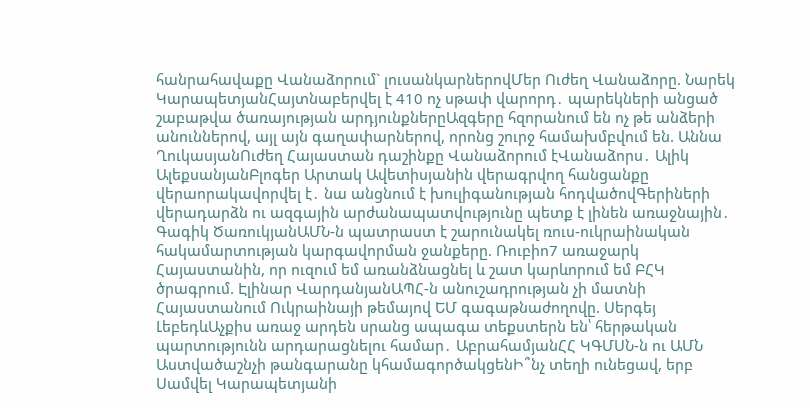հանրահավաքը Վանաձորում` լուսանկարներովՄեր Ուժեղ Վանաձորը. Նարեկ ԿարապետյանՀայտնաբերվել է 410 ոչ սթափ վարորդ․ պարեկների անցած շաբաթվա ծառայության արդյունքներըԱզգերը հզորանում են ոչ թե անձերի անուններով, այլ այն գաղափարներով, որոնց շուրջ համախմբվում են. Աննա ՂուկասյանՈւժեղ Հայաստան դաշինքը Վանաձորում էՎանաձորս․ Ալիկ ԱլեքսանյանԲլոգեր Արտակ Ավետիսյանին վերագրվող հանցանքը վերաորակավորվել է․ նա անցնում է խուլիգանության հոդվածովԳերիների վերադարձն ու ազգային արժանապատվությունը պետք է լինեն առաջնային․ Գագիկ ԾառուկյանԱՄՆ-ն պատրաստ է շարունակել ռուս-ուկրաինական հակամարտության կարգավորման ջանքերը. Ռուբիո7 առաջարկ Հայաստանին, որ ուզում եմ առանձնացնել և շատ կարևորում եմ ԲՀԿ ծրագրում. Էլինար ՎարդանյանԱՊՀ-ն անուշադրության չի մատնի Հայաստանում Ուկրաինայի թեմայով ԵՄ գագաթնաժողովը. Սերգեյ ԼեբեդևԱչքիս առաջ արդեն սրանց ապագա տեքստերն են՝ հերթական պարտությունն արդարացնելու համար․ ԱբրահամյանՀՀ ԿԳՄՍՆ-ն ու ԱՄՆ Աստվածաշնչի թանգարանը կհամագործակցենԻ՞նչ տեղի ունեցավ, երբ Սամվել Կարապետյանի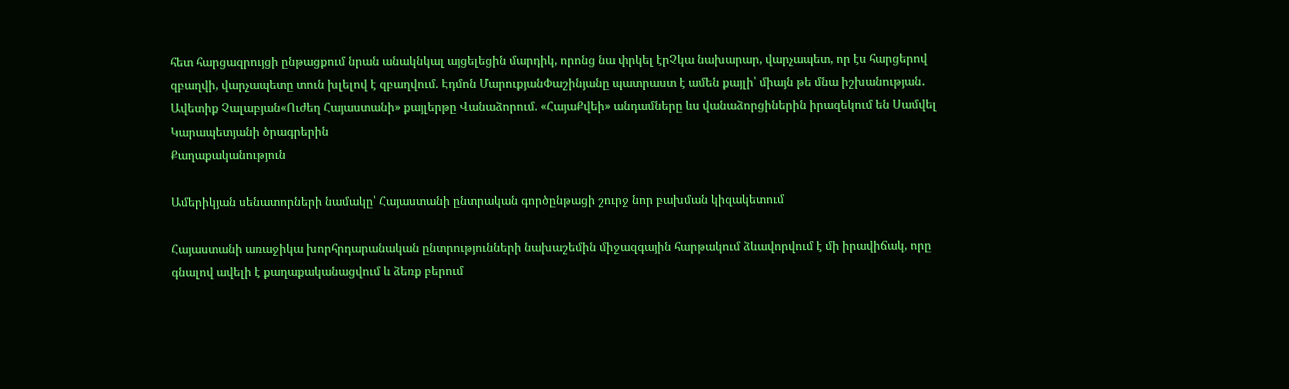հետ հարցազրույցի ընթացքում նրան անակնկալ այցելեցին մարդիկ, որոնց նա փրկել էրՉկա նախարար, վարչապետ, որ էս հարցերով զբաղվի, վարչապետը տուն խլելով է զբաղվում. Էդմոն ՄարուքյանՓաշինյանը պատրաստ է ամեն քայլի՝ միայն թե մնա իշխանության․ Ավետիք Չալաբյան«Ուժեղ Հայաստանի» քայլերթը Վանաձորում. «ՀայաՔվեի» անդամները ևս վանաձորցիներին իրազեկում են Սամվել Կարապետյանի ծրագրերին
Քաղաքականություն

Ամերիկյան սենատորների նամակը՝ Հայաստանի ընտրական գործընթացի շուրջ նոր բախման կիզակետում

Հայաստանի առաջիկա խորհրդարանական ընտրությունների նախաշեմին միջազգային հարթակում ձևավորվում է մի իրավիճակ, որը գնալով ավելի է քաղաքականացվում և ձեռք բերում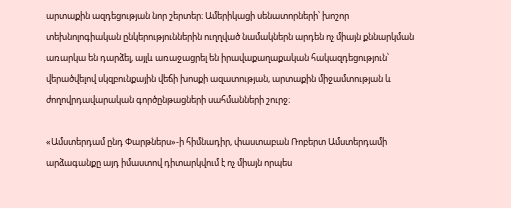արտաքին ազդեցության նոր շերտեր։ Ամերիկացի սենատորների՝ խոշոր տեխնոլոգիական ընկերություններին ուղղված նամակներն արդեն ոչ միայն քննարկման առարկա են դարձել, այլև առաջացրել են իրավաքաղաքական հակազդեցություն՝ վերածվելով սկզբունքային վեճի խոսքի ազատության, արտաքին միջամտության և ժողովրդավարական գործընթացների սահմանների շուրջ։

«Ամստերդամ ընդ Փարթներս»-ի հիմնադիր, փաստաբան Ռոբերտ Ամստերդամի արձագանքը այդ իմաստով դիտարկվում է ոչ միայն որպես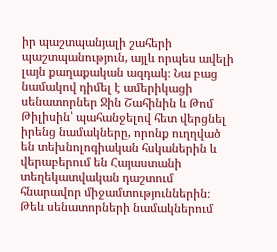իր պաշտպանյալի շահերի պաշտպանություն, այլև որպես ավելի լայն քաղաքական ազդակ։ Նա բաց նամակով դիմել է ամերիկացի սենատորներ Ջին Շահինին և Թոմ Թիլիսին՝ պահանջելով հետ վերցնել իրենց նամակները, որոնք ուղղված են տեխնոլոգիական հսկաներին և վերաբերում են Հայաստանի տեղեկատվական դաշտում հնարավոր միջամտություններին։ Թեև սենատորների նամակներում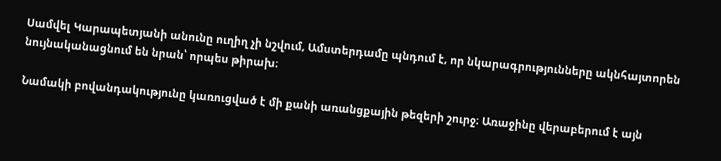Սամվել Կարապետյանի անունը ուղիղ չի նշվում, Ամստերդամը պնդում է, որ նկարագրությունները ակնհայտորեն նույնականացնում են նրան՝ որպես թիրախ։

Նամակի բովանդակությունը կառուցված է մի քանի առանցքային թեզերի շուրջ։ Առաջինը վերաբերում է այն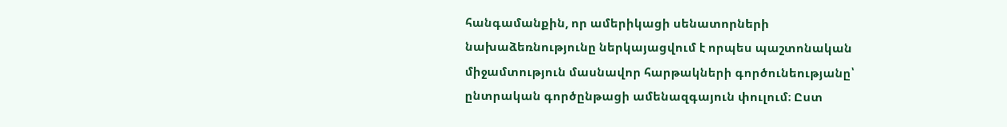հանգամանքին, որ ամերիկացի սենատորների նախաձեռնությունը ներկայացվում է որպես պաշտոնական միջամտություն մասնավոր հարթակների գործունեությանը՝ ընտրական գործընթացի ամենազգայուն փուլում։ Ըստ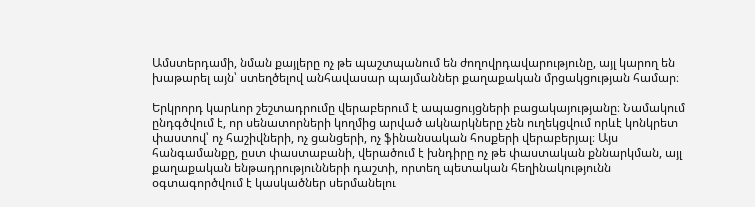Ամստերդամի, նման քայլերը ոչ թե պաշտպանում են ժողովրդավարությունը, այլ կարող են խաթարել այն՝ ստեղծելով անհավասար պայմաններ քաղաքական մրցակցության համար։

Երկրորդ կարևոր շեշտադրումը վերաբերում է ապացույցների բացակայությանը։ Նամակում ընդգծվում է, որ սենատորների կողմից արված ակնարկները չեն ուղեկցվում որևէ կոնկրետ փաստով՝ ոչ հաշիվների, ոչ ցանցերի, ոչ ֆինանսական հոսքերի վերաբերյալ։ Այս հանգամանքը, ըստ փաստաբանի, վերածում է խնդիրը ոչ թե փաստական քննարկման, այլ քաղաքական ենթադրությունների դաշտի, որտեղ պետական հեղինակությունն օգտագործվում է կասկածներ սերմանելու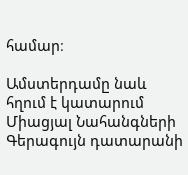համար։

Ամստերդամը նաև հղում է կատարում Միացյալ Նահանգների Գերագույն դատարանի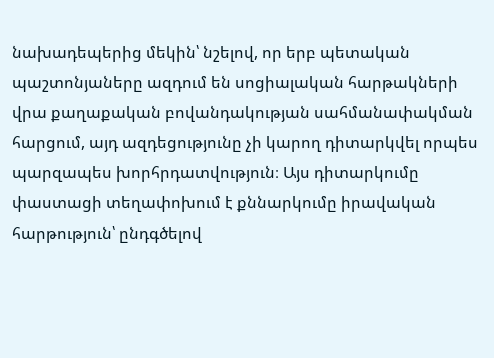նախադեպերից մեկին՝ նշելով, որ երբ պետական պաշտոնյաները ազդում են սոցիալական հարթակների վրա քաղաքական բովանդակության սահմանափակման հարցում, այդ ազդեցությունը չի կարող դիտարկվել որպես պարզապես խորհրդատվություն։ Այս դիտարկումը փաստացի տեղափոխում է քննարկումը իրավական հարթություն՝ ընդգծելով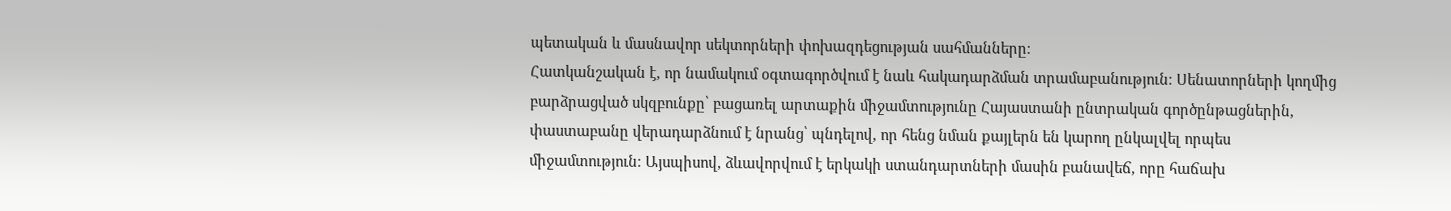պետական և մասնավոր սեկտորների փոխազդեցության սահմանները։
Հատկանշական է, որ նամակում օգտագործվում է նաև հակադարձման տրամաբանություն։ Սենատորների կողմից բարձրացված սկզբունքը՝ բացառել արտաքին միջամտությունը Հայաստանի ընտրական գործընթացներին, փաստաբանը վերադարձնում է նրանց՝ պնդելով, որ հենց նման քայլերն են կարող ընկալվել որպես միջամտություն։ Այսպիսով, ձևավորվում է երկակի ստանդարտների մասին բանավեճ, որը հաճախ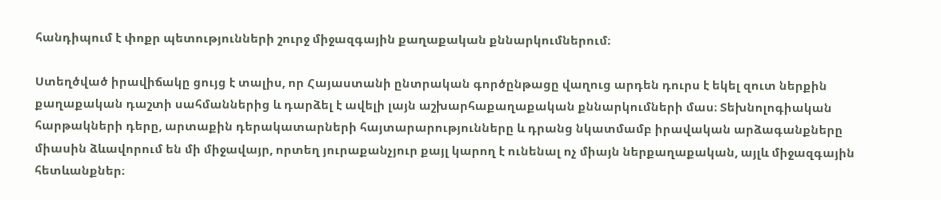հանդիպում է փոքր պետությունների շուրջ միջազգային քաղաքական քննարկումներում։

Ստեղծված իրավիճակը ցույց է տալիս, որ Հայաստանի ընտրական գործընթացը վաղուց արդեն դուրս է եկել զուտ ներքին քաղաքական դաշտի սահմաններից և դարձել է ավելի լայն աշխարհաքաղաքական քննարկումների մաս։ Տեխնոլոգիական հարթակների դերը, արտաքին դերակատարների հայտարարությունները և դրանց նկատմամբ իրավական արձագանքները միասին ձևավորում են մի միջավայր, որտեղ յուրաքանչյուր քայլ կարող է ունենալ ոչ միայն ներքաղաքական, այլև միջազգային հետևանքներ։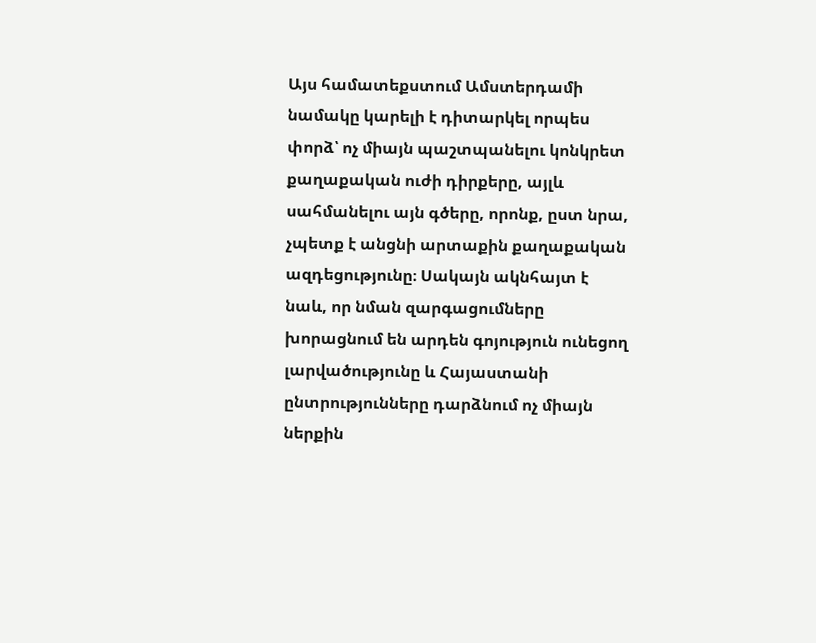Այս համատեքստում Ամստերդամի նամակը կարելի է դիտարկել որպես փորձ՝ ոչ միայն պաշտպանելու կոնկրետ քաղաքական ուժի դիրքերը, այլև սահմանելու այն գծերը, որոնք, ըստ նրա, չպետք է անցնի արտաքին քաղաքական ազդեցությունը։ Սակայն ակնհայտ է նաև, որ նման զարգացումները խորացնում են արդեն գոյություն ունեցող լարվածությունը և Հայաստանի ընտրությունները դարձնում ոչ միայն ներքին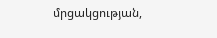մրցակցության,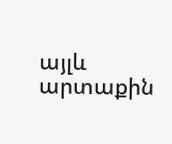այլև արտաքին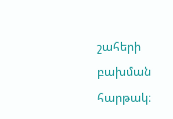շահերի բախման հարթակ։